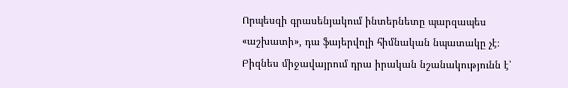Որպեսզի գրասենյակում ինտերնետը պարզապես «աշխատի», դա ֆայերվոլի հիմնական նպատակը չէ։ Բիզնես միջավայրում դրա իրական նշանակությունն է՝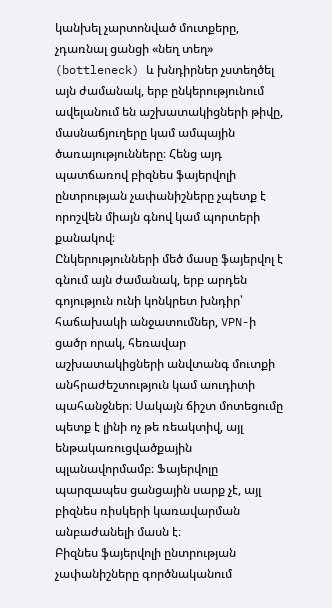կանխել չարտոնված մուտքերը, չդառնալ ցանցի «նեղ տեղ» (bottleneck) և խնդիրներ չստեղծել այն ժամանակ, երբ ընկերությունում ավելանում են աշխատակիցների թիվը, մասնաճյուղերը կամ ամպային ծառայությունները։ Հենց այդ պատճառով բիզնես ֆայերվոլի ընտրության չափանիշները չպետք է որոշվեն միայն գնով կամ պորտերի քանակով։
Ընկերությունների մեծ մասը ֆայերվոլ է գնում այն ժամանակ, երբ արդեն գոյություն ունի կոնկրետ խնդիր՝ հաճախակի անջատումներ, VPN-ի ցածր որակ, հեռավար աշխատակիցների անվտանգ մուտքի անհրաժեշտություն կամ աուդիտի պահանջներ։ Սակայն ճիշտ մոտեցումը պետք է լինի ոչ թե ռեակտիվ, այլ ենթակառուցվածքային պլանավորմամբ։ Ֆայերվոլը պարզապես ցանցային սարք չէ, այլ բիզնես ռիսկերի կառավարման անբաժանելի մասն է։
Բիզնես ֆայերվոլի ընտրության չափանիշները գործնականում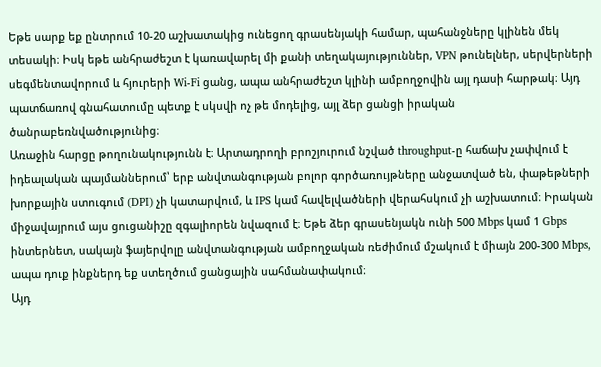Եթե սարք եք ընտրում 10-20 աշխատակից ունեցող գրասենյակի համար, պահանջները կլինեն մեկ տեսակի։ Իսկ եթե անհրաժեշտ է կառավարել մի քանի տեղակայություններ, VPN թունելներ, սերվերների սեգմենտավորում և հյուրերի Wi-Fi ցանց, ապա անհրաժեշտ կլինի ամբողջովին այլ դասի հարթակ։ Այդ պատճառով գնահատումը պետք է սկսվի ոչ թե մոդելից, այլ ձեր ցանցի իրական ծանրաբեռնվածությունից։
Առաջին հարցը թողունակությունն է։ Արտադրողի բրոշյուրում նշված throughput-ը հաճախ չափվում է իդեալական պայմաններում՝ երբ անվտանգության բոլոր գործառույթները անջատված են, փաթեթների խորքային ստուգում (DPI) չի կատարվում, և IPS կամ հավելվածների վերահսկում չի աշխատում։ Իրական միջավայրում այս ցուցանիշը զգալիորեն նվազում է։ Եթե ձեր գրասենյակն ունի 500 Mbps կամ 1 Gbps ինտերնետ, սակայն ֆայերվոլը անվտանգության ամբողջական ռեժիմում մշակում է միայն 200-300 Mbps, ապա դուք ինքներդ եք ստեղծում ցանցային սահմանափակում։
Այդ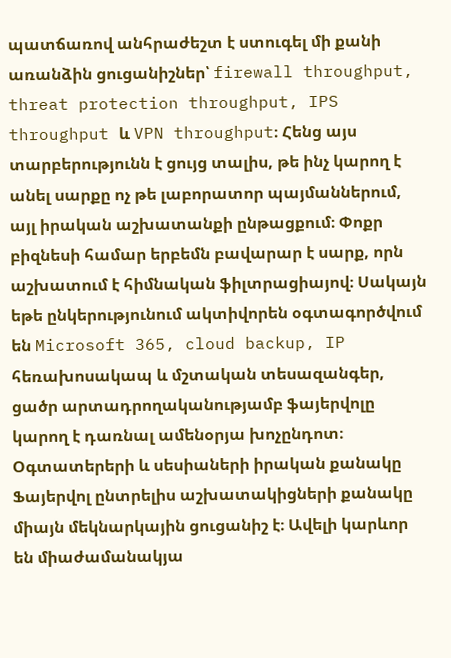պատճառով անհրաժեշտ է ստուգել մի քանի առանձին ցուցանիշներ՝ firewall throughput, threat protection throughput, IPS throughput և VPN throughput։ Հենց այս տարբերությունն է ցույց տալիս, թե ինչ կարող է անել սարքը ոչ թե լաբորատոր պայմաններում, այլ իրական աշխատանքի ընթացքում։ Փոքր բիզնեսի համար երբեմն բավարար է սարք, որն աշխատում է հիմնական ֆիլտրացիայով։ Սակայն եթե ընկերությունում ակտիվորեն օգտագործվում են Microsoft 365, cloud backup, IP հեռախոսակապ և մշտական տեսազանգեր, ցածր արտադրողականությամբ ֆայերվոլը կարող է դառնալ ամենօրյա խոչընդոտ։
Օգտատերերի և սեսիաների իրական քանակը
Ֆայերվոլ ընտրելիս աշխատակիցների քանակը միայն մեկնարկային ցուցանիշ է։ Ավելի կարևոր են միաժամանակյա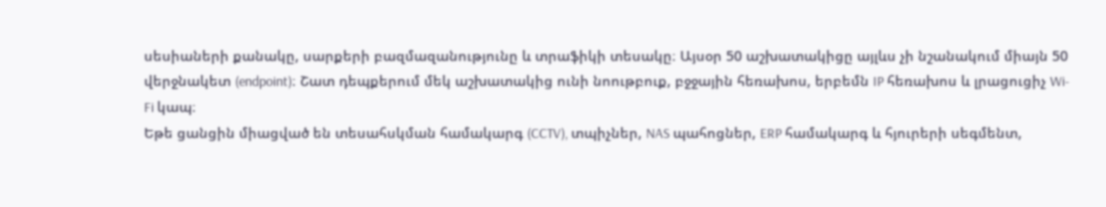սեսիաների քանակը, սարքերի բազմազանությունը և տրաֆիկի տեսակը։ Այսօր 50 աշխատակիցը այլևս չի նշանակում միայն 50 վերջնակետ (endpoint)։ Շատ դեպքերում մեկ աշխատակից ունի նոութբուք, բջջային հեռախոս, երբեմն IP հեռախոս և լրացուցիչ Wi-Fi կապ։
Եթե ցանցին միացված են տեսահսկման համակարգ (CCTV), տպիչներ, NAS պահոցներ, ERP համակարգ և հյուրերի սեգմենտ,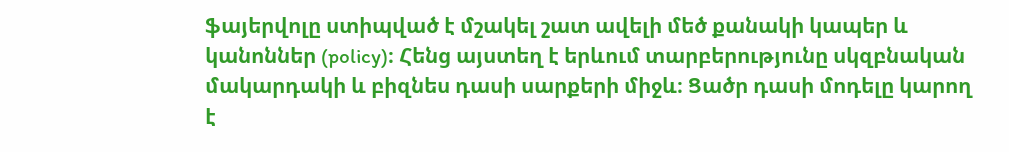ֆայերվոլը ստիպված է մշակել շատ ավելի մեծ քանակի կապեր և կանոններ (policy)։ Հենց այստեղ է երևում տարբերությունը սկզբնական մակարդակի և բիզնես դասի սարքերի միջև։ Ցածր դասի մոդելը կարող է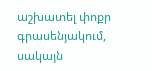աշխատել փոքր գրասենյակում, սակայն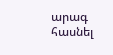արագ հասնել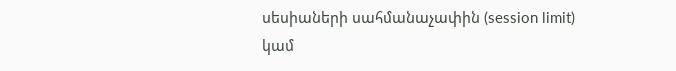սեսիաների սահմանաչափին (session limit) կամ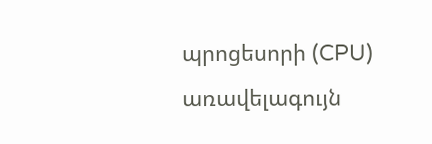պրոցեսորի (CPU) առավելագույն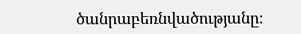ծանրաբեռնվածությանը։